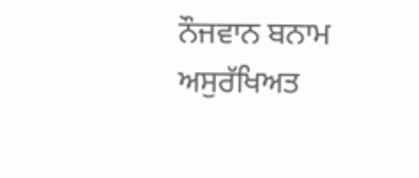ਨੌਜਵਾਨ ਬਨਾਮ ਅਸੁਰੱਖਿਅਤ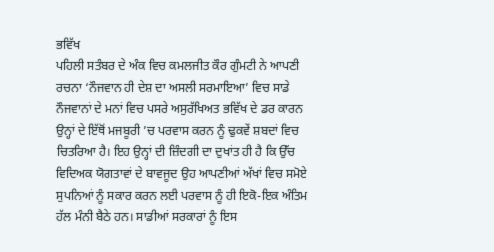ਭਵਿੱਖ
ਪਹਿਲੀ ਸਤੰਬਰ ਦੇ ਅੰਕ ਵਿਚ ਕਮਲਜੀਤ ਕੌਰ ਗੁੰਮਟੀ ਨੇ ਆਪਣੀ ਰਚਨਾ ‘ਨੌਜਵਾਨ ਹੀ ਦੇਸ਼ ਦਾ ਅਸਲੀ ਸਰਮਾਇਆ’ ਵਿਚ ਸਾਡੇ ਨੌਜਵਾਨਾਂ ਦੇ ਮਨਾਂ ਵਿਚ ਪਸਰੇ ਅਸੁਰੱਖਿਅਤ ਭਵਿੱਖ ਦੇ ਡਰ ਕਾਰਨ ਉਨ੍ਹਾਂ ਦੇ ਇੱਥੋਂ ਮਜਬੂਰੀ ’ਚ ਪਰਵਾਸ ਕਰਨ ਨੂੰ ਢੁਕਵੇਂ ਸ਼ਬਦਾਂ ਵਿਚ ਚਿਤਰਿਆ ਹੈ। ਇਹ ਉਨ੍ਹਾਂ ਦੀ ਜ਼ਿੰਦਗੀ ਦਾ ਦੁਖਾਂਤ ਹੀ ਹੈ ਕਿ ਉੱਚ ਵਿਦਿਅਕ ਯੋਗਤਾਵਾਂ ਦੇ ਬਾਵਜੂਦ ਉਹ ਆਪਣੀਆਂ ਅੱਖਾਂ ਵਿਚ ਸਮੋਏ ਸੁਪਨਿਆਂ ਨੂੰ ਸਕਾਰ ਕਰਨ ਲਈ ਪਰਵਾਸ ਨੂੰ ਹੀ ਇਕੋ-ਇਕ ਅੰਤਿਮ ਹੱਲ ਮੰਨੀ ਬੈਠੇ ਹਨ। ਸਾਡੀਆਂ ਸਰਕਾਰਾਂ ਨੂੰ ਇਸ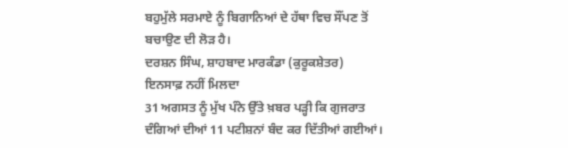ਬਹੁਮੁੱਲੇ ਸਰਮਾਏ ਨੂੰ ਬਿਗਾਨਿਆਂ ਦੇ ਹੱਥਾ ਵਿਚ ਸੌਂਪਣ ਤੋਂ ਬਚਾਉਣ ਦੀ ਲੋੜ ਹੈ।
ਦਰਸ਼ਨ ਸਿੰਘ, ਸ਼ਾਹਬਾਦ ਮਾਰਕੰਡਾ (ਕੁਰੂਕਸ਼ੇਤਰ)
ਇਨਸਾਫ਼ ਨਹੀਂ ਮਿਲਦਾ
31 ਅਗਸਤ ਨੂੰ ਮੁੱਖ ਪੰਨੇ ਉੱਤੇ ਖ਼ਬਰ ਪੜ੍ਹੀ ਕਿ ਗੁਜਰਾਤ ਦੰਗਿਆਂ ਦੀਆਂ 11 ਪਟੀਸ਼ਨਾਂ ਬੰਦ ਕਰ ਦਿੱਤੀਆਂ ਗਈਆਂ।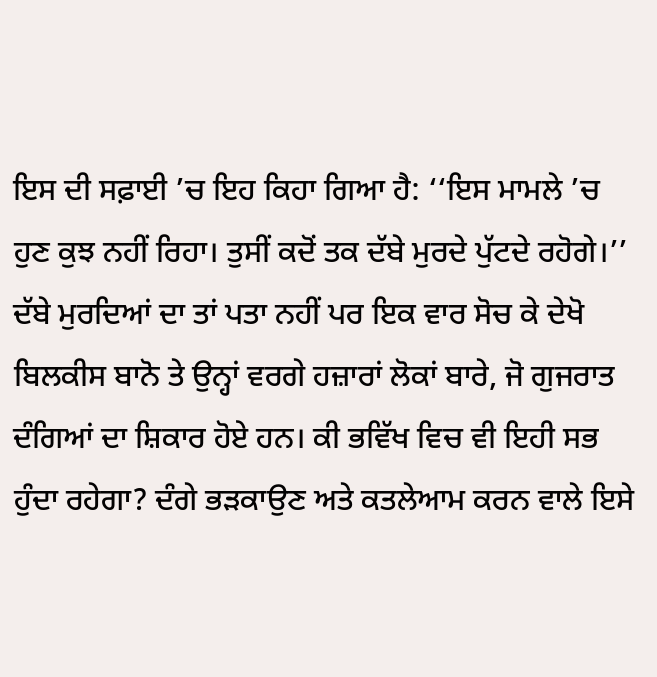ਇਸ ਦੀ ਸਫ਼ਾਈ ’ਚ ਇਹ ਕਿਹਾ ਗਿਆ ਹੈ: ‘‘ਇਸ ਮਾਮਲੇ ’ਚ ਹੁਣ ਕੁਝ ਨਹੀਂ ਰਿਹਾ। ਤੁਸੀਂ ਕਦੋਂ ਤਕ ਦੱਬੇ ਮੁਰਦੇ ਪੁੱਟਦੇ ਰਹੋਗੇ।’’ ਦੱਬੇ ਮੁਰਦਿਆਂ ਦਾ ਤਾਂ ਪਤਾ ਨਹੀਂ ਪਰ ਇਕ ਵਾਰ ਸੋਚ ਕੇ ਦੇਖੋ ਬਿਲਕੀਸ ਬਾਨੋ ਤੇ ਉਨ੍ਹਾਂ ਵਰਗੇ ਹਜ਼ਾਰਾਂ ਲੋਕਾਂ ਬਾਰੇ, ਜੋ ਗੁਜਰਾਤ ਦੰਗਿਆਂ ਦਾ ਸ਼ਿਕਾਰ ਹੋਏ ਹਨ। ਕੀ ਭਵਿੱਖ ਵਿਚ ਵੀ ਇਹੀ ਸਭ ਹੁੰਦਾ ਰਹੇਗਾ? ਦੰਗੇ ਭੜਕਾਉਣ ਅਤੇ ਕਤਲੇਆਮ ਕਰਨ ਵਾਲੇ ਇਸੇ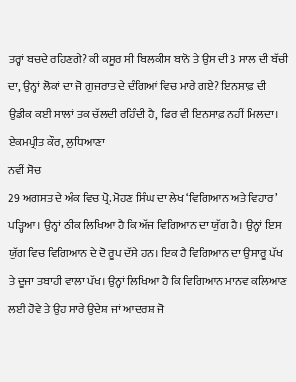ਤਰ੍ਹਾਂ ਬਚਦੇ ਰਹਿਣਗੇ? ਕੀ ਕਸੂਰ ਸੀ ਬਿਲਕੀਸ ਬਾਨੋ ਤੇ ਉਸ ਦੀ 3 ਸਾਲ ਦੀ ਬੱਚੀ ਦਾ, ਉਨ੍ਹਾਂ ਲੋਕਾਂ ਦਾ ਜੋ ਗੁਜਰਾਤ ਦੇ ਦੰਗਿਆਂ ਵਿਚ ਮਾਰੇ ਗਏ? ਇਨਸਾਫ਼ ਦੀ ਉਡੀਕ ਕਈ ਸਾਲਾਂ ਤਕ ਚੱਲਦੀ ਰਹਿੰਦੀ ਹੈ, ਫਿਰ ਵੀ ਇਨਸਾਫ਼ ਨਹੀਂ ਮਿਲਦਾ।
ਏਕਮਪ੍ਰੀਤ ਕੌਰ, ਲੁਧਿਆਣਾ
ਨਵੀਂ ਸੋਚ
29 ਅਗਸਤ ਦੇ ਅੰਕ ਵਿਚ ਪ੍ਰੋ. ਮੋਹਣ ਸਿੰਘ ਦਾ ਲੇਖ ‘ਵਿਗਿਆਨ ਅਤੇ ਵਿਹਾਰ’ ਪੜ੍ਹਿਆ। ਉਨ੍ਹਾਂ ਠੀਕ ਲਿਖਿਆ ਹੈ ਕਿ ਅੱਜ ਵਿਗਿਆਨ ਦਾ ਯੁੱਗ ਹੈ। ਉਨ੍ਹਾਂ ਇਸ ਯੁੱਗ ਵਿਚ ਵਿਗਿਆਨ ਦੇ ਦੋ ਰੂਪ ਦੱਸੇ ਹਨ। ਇਕ ਹੈ ਵਿਗਿਆਨ ਦਾ ਉਸਾਰੂ ਪੱਖ ਤੇ ਦੂਜਾ ਤਬਾਹੀ ਵਾਲਾ ਪੱਖ। ਉਨ੍ਹਾਂ ਲਿਖਿਆ ਹੈ ਕਿ ਵਿਗਿਆਨ ਮਾਨਵ ਕਲਿਆਣ ਲਈ ਹੋਵੇ ਤੇ ਉਹ ਸਾਰੇ ਉਦੇਸ਼ ਜਾਂ ਆਦਰਸ਼ ਜੋ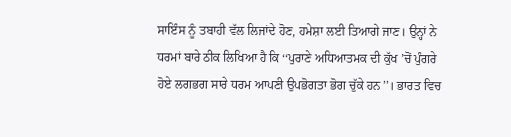ਸਾਇੰਸ ਨੂੰ ਤਬਾਹੀ ਵੱਲ ਲਿਜਾਂਦੇ ਹੋਣ, ਹਮੇਸ਼ਾ ਲਈ ਤਿਆਗੇ ਜਾਣ। ਉਨ੍ਹਾਂ ਨੇ ਧਰਮਾਂ ਬਾਰੇ ਠੀਕ ਲਿਖਿਆ ਹੈ ਕਿ ‘‘ਪੁਰਾਣੇ ਅਧਿਆਤਮਕ ਦੀ ਕੁੱਖ ’ਚੋਂ ਪੁੰਗਰੇ ਹੋਏ ਲਗਭਗ ਸਾਰੇ ਧਰਮ ਆਪਣੀ ਉਪਭੋਗਤਾ ਭੋਗ ਚੁੱਕੇ ਹਨ’’। ਭਾਰਤ ਵਿਚ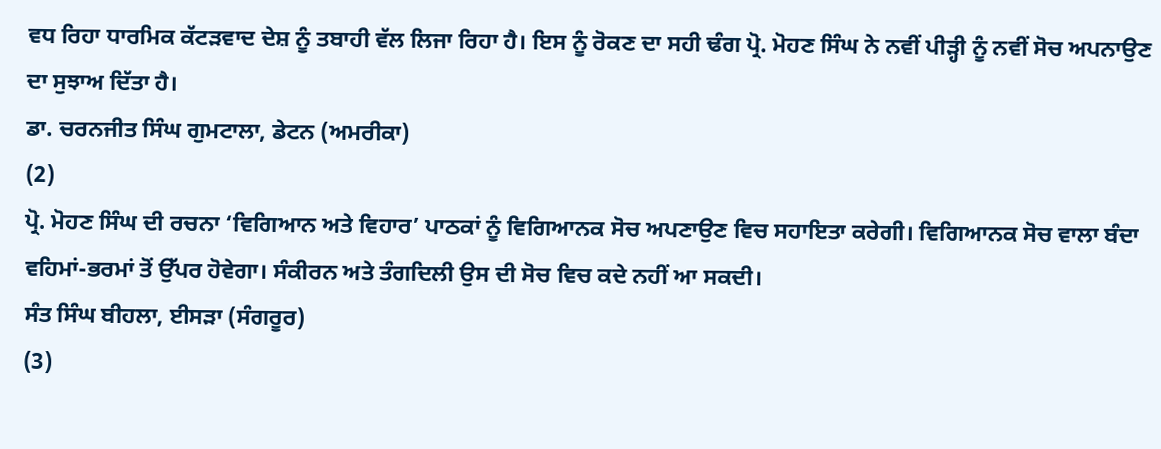ਵਧ ਰਿਹਾ ਧਾਰਮਿਕ ਕੱਟੜਵਾਦ ਦੇਸ਼ ਨੂੰ ਤਬਾਹੀ ਵੱਲ ਲਿਜਾ ਰਿਹਾ ਹੈ। ਇਸ ਨੂੰ ਰੋਕਣ ਦਾ ਸਹੀ ਢੰਗ ਪ੍ਰੋ. ਮੋਹਣ ਸਿੰਘ ਨੇ ਨਵੀਂ ਪੀੜ੍ਹੀ ਨੂੰ ਨਵੀਂ ਸੋਚ ਅਪਨਾਉਣ ਦਾ ਸੁਝਾਅ ਦਿੱਤਾ ਹੈ।
ਡਾ. ਚਰਨਜੀਤ ਸਿੰਘ ਗੁਮਟਾਲਾ, ਡੇਟਨ (ਅਮਰੀਕਾ)
(2)
ਪ੍ਰੋ. ਮੋਹਣ ਸਿੰਘ ਦੀ ਰਚਨਾ ‘ਵਿਗਿਆਨ ਅਤੇ ਵਿਹਾਰ’ ਪਾਠਕਾਂ ਨੂੰ ਵਿਗਿਆਨਕ ਸੋਚ ਅਪਣਾਉਣ ਵਿਚ ਸਹਾਇਤਾ ਕਰੇਗੀ। ਵਿਗਿਆਨਕ ਸੋਚ ਵਾਲਾ ਬੰਦਾ ਵਹਿਮਾਂ-ਭਰਮਾਂ ਤੋਂ ਉੱਪਰ ਹੋਵੇਗਾ। ਸੰਕੀਰਨ ਅਤੇ ਤੰਗਦਿਲੀ ਉਸ ਦੀ ਸੋਚ ਵਿਚ ਕਦੇ ਨਹੀਂ ਆ ਸਕਦੀ।
ਸੰਤ ਸਿੰਘ ਬੀਹਲਾ, ਈਸੜਾ (ਸੰਗਰੂਰ)
(3)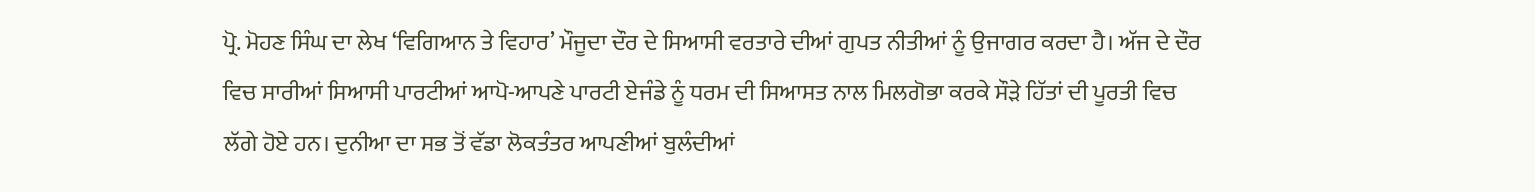ਪ੍ਰੋ. ਮੋਹਣ ਸਿੰਘ ਦਾ ਲੇਖ ‘ਵਿਗਿਆਨ ਤੇ ਵਿਹਾਰ’ ਮੌਜੂਦਾ ਦੌਰ ਦੇ ਸਿਆਸੀ ਵਰਤਾਰੇ ਦੀਆਂ ਗੁਪਤ ਨੀਤੀਆਂ ਨੂੰ ਉਜਾਗਰ ਕਰਦਾ ਹੈ। ਅੱਜ ਦੇ ਦੌਰ ਵਿਚ ਸਾਰੀਆਂ ਸਿਆਸੀ ਪਾਰਟੀਆਂ ਆਪੋ-ਆਪਣੇ ਪਾਰਟੀ ਏਜੰਡੇ ਨੂੰ ਧਰਮ ਦੀ ਸਿਆਸਤ ਨਾਲ ਮਿਲਗੋਭਾ ਕਰਕੇ ਸੌੜੇ ਹਿੱਤਾਂ ਦੀ ਪੂਰਤੀ ਵਿਚ ਲੱਗੇ ਹੋਏ ਹਨ। ਦੁਨੀਆ ਦਾ ਸਭ ਤੋਂ ਵੱਡਾ ਲੋਕਤੰਤਰ ਆਪਣੀਆਂ ਬੁਲੰਦੀਆਂ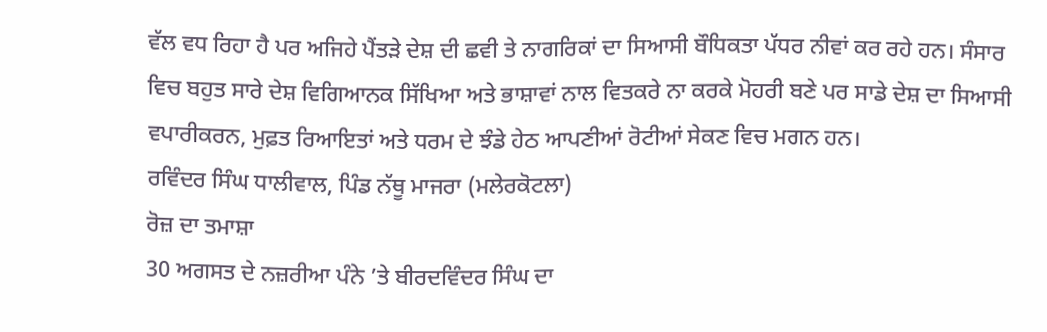ਵੱਲ ਵਧ ਰਿਹਾ ਹੈ ਪਰ ਅਜਿਹੇ ਪੈਂਤੜੇ ਦੇਸ਼ ਦੀ ਛਵੀ ਤੇ ਨਾਗਰਿਕਾਂ ਦਾ ਸਿਆਸੀ ਬੌਧਿਕਤਾ ਪੱਧਰ ਨੀਵਾਂ ਕਰ ਰਹੇ ਹਨ। ਸੰਸਾਰ ਵਿਚ ਬਹੁਤ ਸਾਰੇ ਦੇਸ਼ ਵਿਗਿਆਨਕ ਸਿੱਖਿਆ ਅਤੇ ਭਾਸ਼ਾਵਾਂ ਨਾਲ ਵਿਤਕਰੇ ਨਾ ਕਰਕੇ ਮੋਹਰੀ ਬਣੇ ਪਰ ਸਾਡੇ ਦੇਸ਼ ਦਾ ਸਿਆਸੀ ਵਪਾਰੀਕਰਨ, ਮੁਫ਼ਤ ਰਿਆਇਤਾਂ ਅਤੇ ਧਰਮ ਦੇ ਝੰਡੇ ਹੇਠ ਆਪਣੀਆਂ ਰੋਟੀਆਂ ਸੇਕਣ ਵਿਚ ਮਗਨ ਹਨ।
ਰਵਿੰਦਰ ਸਿੰਘ ਧਾਲੀਵਾਲ, ਪਿੰਡ ਨੱਥੂ ਮਾਜਰਾ (ਮਲੇਰਕੋਟਲਾ)
ਰੋਜ਼ ਦਾ ਤਮਾਸ਼ਾ
30 ਅਗਸਤ ਦੇ ਨਜ਼ਰੀਆ ਪੰਨੇ ’ਤੇ ਬੀਰਦਵਿੰਦਰ ਸਿੰਘ ਦਾ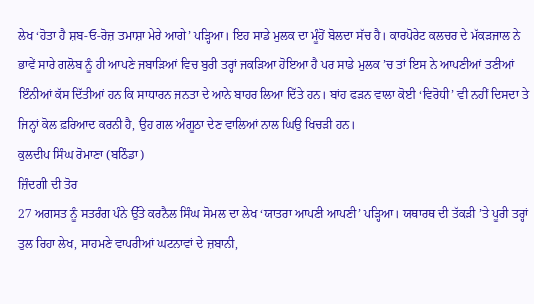ਲੇਖ ‘ਹੋਤਾ ਹੈ ਸ਼ਬ-ਓ-ਰੋਜ਼ ਤਮਾਸ਼ਾ ਮੇਰੇ ਆਗੇ’ ਪੜ੍ਹਿਆ। ਇਹ ਸਾਡੇ ਮੁਲਕ ਦਾ ਮੂੰਹੋਂ ਬੋਲਦਾ ਸੱਚ ਹੈ। ਕਾਰਪੋਰੇਟ ਕਲਚਰ ਦੇ ਮੱਕੜਜਾਲ ਨੇ ਭਾਵੇਂ ਸਾਰੇ ਗਲੋਬ ਨੂੰ ਹੀ ਆਪਣੇ ਜਬਾੜਿਆਂ ਵਿਚ ਬੁਰੀ ਤਰ੍ਹਾਂ ਜਕੜਿਆ ਹੋਇਆ ਹੈ ਪਰ ਸਾਡੇ ਮੁਲਕ ’ਚ ਤਾਂ ਇਸ ਨੇ ਆਪਣੀਆਂ ਤਣੀਆਂ ਇੰਨੀਆਂ ਕੱਸ ਦਿੱਤੀਆਂ ਹਨ ਕਿ ਸਾਧਾਰਨ ਜਨਤਾ ਦੇ ਆਨੇ ਬਾਹਰ ਲਿਆ ਦਿੱਤੇ ਹਨ। ਬਾਂਹ ਫੜਨ ਵਾਲਾ ਕੋਈ ‘ਵਿਰੋਧੀ’ ਵੀ ਨਹੀਂ ਦਿਸਦਾ ਤੇ ਜਿਨ੍ਹਾਂ ਕੋਲ ਫ਼ਰਿਆਦ ਕਰਨੀ ਹੈ, ਉਹ ਗਲ ਅੰਗੂਠਾ ਦੇਣ ਵਾਲਿਆਂ ਨਾਲ ਘਿਉ ਖਿਚੜੀ ਹਨ।
ਕੁਲਦੀਪ ਸਿੰਘ ਰੋਮਾਣਾ (ਬਠਿੰਡਾ)
ਜ਼ਿੰਦਗੀ ਦੀ ਤੋਰ
27 ਅਗਸਤ ਨੂੰ ਸਤਰੰਗ ਪੰਨੇ ਉੱਤੇ ਕਰਨੈਲ ਸਿੰਘ ਸੋਮਲ ਦਾ ਲੇਖ ‘ਯਾਤਰਾ ਆਪਣੀ ਆਪਣੀ’ ਪੜ੍ਹਿਆ। ਯਥਾਰਥ ਦੀ ਤੱਕੜੀ ’ਤੇ ਪੂਰੀ ਤਰ੍ਹਾਂ ਤੁਲ ਰਿਹਾ ਲੇਖ, ਸਾਹਮਣੇ ਵਾਪਰੀਆਂ ਘਟਨਾਵਾਂ ਦੇ ਜ਼ਬਾਨੀ,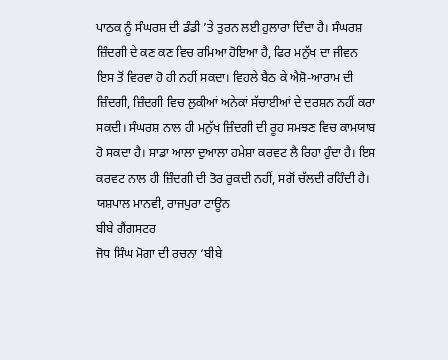ਪਾਠਕ ਨੂੰ ਸੰਘਰਸ਼ ਦੀ ਡੰਡੀ ’ਤੇ ਤੁਰਨ ਲਈ ਹੁਲਾਰਾ ਦਿੰਦਾ ਹੈ। ਸੰਘਰਸ਼ ਜ਼ਿੰਦਗੀ ਦੇ ਕਣ ਕਣ ਵਿਚ ਰਮਿਆ ਹੋਇਆ ਹੈ, ਫਿਰ ਮਨੁੱਖ ਦਾ ਜੀਵਨ ਇਸ ਤੋਂ ਵਿਰਵਾ ਹੋ ਹੀ ਨਹੀਂ ਸਕਦਾ। ਵਿਹਲੇ ਬੈਠ ਕੇ ਐਸ਼ੋ-ਆਰਾਮ ਦੀ ਜ਼ਿੰਦਗੀ, ਜ਼ਿੰਦਗੀ ਵਿਚ ਲੁਕੀਆਂ ਅਨੇਕਾਂ ਸੱਚਾਈਆਂ ਦੇ ਦਰਸ਼ਨ ਨਹੀਂ ਕਰਾ ਸਕਦੀ। ਸੰਘਰਸ਼ ਨਾਲ ਹੀ ਮਨੁੱਖ ਜ਼ਿੰਦਗੀ ਦੀ ਰੂਹ ਸਮਝਣ ਵਿਚ ਕਾਮਯਾਬ ਹੋ ਸਕਦਾ ਹੈ। ਸਾਡਾ ਆਲਾ ਦੁਆਲਾ ਹਮੇਸ਼ਾ ਕਰਵਟ ਲੈ ਰਿਹਾ ਹੁੰਦਾ ਹੈ। ਇਸ ਕਰਵਟ ਨਾਲ ਹੀ ਜ਼ਿੰਦਗੀ ਦੀ ਤੋਰ ਰੁਕਦੀ ਨਹੀਂ, ਸਗੋਂ ਚੱਲਦੀ ਰਹਿੰਦੀ ਹੈ।
ਯਸ਼ਪਾਲ ਮਾਨਵੀ, ਰਾਜਪੁਰਾ ਟਾਊਨ
ਬੀਬੇ ਗੈਂਗਸਟਰ
ਜੋਧ ਸਿੰਘ ਮੋਗਾ ਦੀ ਰਚਨਾ ‘ਬੀਬੇ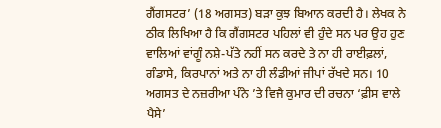ਗੈਂਗਸਟਰ’ (18 ਅਗਸਤ) ਬੜਾ ਕੁਝ ਬਿਆਨ ਕਰਦੀ ਹੈ। ਲੇਖਕ ਨੇ ਠੀਕ ਲਿਖਿਆ ਹੈ ਕਿ ਗੈਂਗਸਟਰ ਪਹਿਲਾਂ ਵੀ ਹੁੰਦੇ ਸਨ ਪਰ ਉਹ ਹੁਣ ਵਾਲਿਆਂ ਵਾਂਗੂੰ ਨਸ਼ੇ-ਪੱਤੇ ਨਹੀਂ ਸਨ ਕਰਦੇ ਤੇ ਨਾ ਹੀ ਰਾਈਫ਼ਲਾਂ, ਗੰਡਾਸੇ, ਕਿਰਪਾਨਾਂ ਅਤੇ ਨਾ ਹੀ ਲੰਡੀਆਂ ਜੀਪਾਂ ਰੱਖਦੇ ਸਨ। 10 ਅਗਸਤ ਦੇ ਨਜ਼ਰੀਆ ਪੰਨੇ ’ਤੇ ਵਿਜੈ ਕੁਮਾਰ ਦੀ ਰਚਨਾ ‘ਫ਼ੀਸ ਵਾਲੇ ਪੈਸੇ’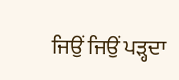ਜਿਉਂ ਜਿਉਂ ਪੜ੍ਹਦਾ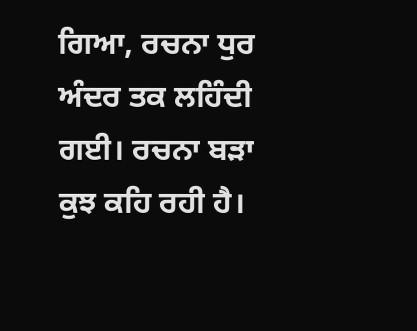ਗਿਆ, ਰਚਨਾ ਧੁਰ ਅੰਦਰ ਤਕ ਲਹਿੰਦੀ ਗਈ। ਰਚਨਾ ਬੜਾ ਕੁਝ ਕਹਿ ਰਹੀ ਹੈ।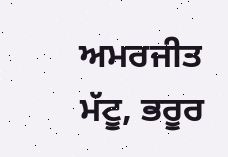ਅਮਰਜੀਤ ਮੱਟੂ, ਭਰੂਰ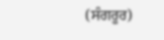(ਸੰਗਰੂਰ)